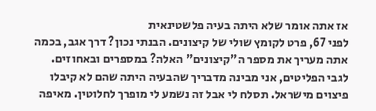אז אתה אומר שלא היתה בעיה פלשטינאית
לפני 67, פרט לקומץ שולי של קיצונים. הבנתי נכון? דרך אגב, בכמה אתה מעריך את מספר ה"קיצונים" האלה? במספרים ובאחוזים. לגבי הפליטים, אני מבינה מדבריך שהבעיה היתה שהם לא קיבלו פיצוים מישראל. תסלח לי אבל זה נשמע לי מופרך לחלוטין. מאיפה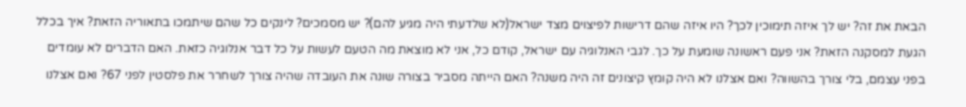הבאת את זה? יש לך איזה תימוכין לכך? היו איזה שהם דרישות לפיצוים מצד ישראל(לא שלדעתי היה מגיע להם)? יש מסמכים? לינקים כל שהם שיתמכו בתאוריה הזאת? איך בכלל הגעת למסקנה הזאת? אני פעם ראשונה שומעת על כך. לגבי האנלוגיה עם ישראל, קודם כל, אני לא מוצאת מה הטעם לעשות על כל דבר אנלוגיה כזאת. האם הדברים לא עומדים בפני עצמם, בלי צורך בהשווה? ואם אצלנו לא היה קומץ קיצונים זה היה משנה? האם הייתה מסביר בצורה שונה את העובדה שהיה צורך לשחרר את פלסטין לפני 67? ואם אצלנו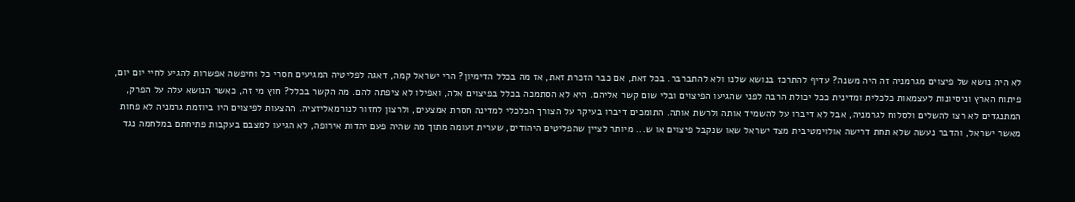לא היה נושא של פיצוים מגרמניה זה היה משנה? עדיף להתרכז בנושא שלנו ולא להתברבר. בכל זאת, אם כבר הזכרת זאת, אז מה בכלל הדימיון? הרי ישראל קמה, דאגה לפליטיה המגיעים חסרי כל וחיפשה אפשרות להגיע לחיי יום יום, פיתוח הארץ וניסיונות לעצמאות כלכלית ומדינית ככל יכולת הרבה לפני שהגיעו הפיצוים ובלי שום קשר אליהם. היא לא הסתמכה בכלל בפיצוים אלה, ואפילו לא ציפתה להם. מה הקשר בכלל? חוץ מי זה, כאשר הנושא עלה על הפרק, המתנגדים לא רצו להשלים ולסלוח לגרמניה, אבל לא דיברו על להשמיד אותה ולרשת אותה. התומכים דיברו בעיקר על הצורך הכלכלי למדינה חסרת אמצעים, ולרצון לחזור לנורמאליזציה. ההצעות לפיצוים היו ביוזמת גרמניה לא פחות מאשר ישראל, והדבר נעשה שלא תחת דרישה אולוימטיבית מצד ישראל שאו שנקבל פיצוים או ש... מיותר לציין שהפליטים היהודים, שערית זעומה מתוך מה שהיה פעם יהדות אירופה, לא הגיעו למצבם בעקבות פתיחתם במלחמה נגד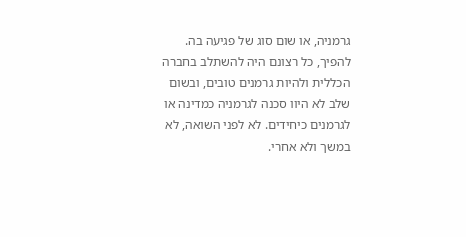גרמניה, או שום סוג של פגיעה בה. להפיך, כל רצונם היה להשתלב בחברה הכללית ולהיות גרמנים טובים, ובשום שלב לא היוו סכנה לגרמניה כמדינה או לגרמנים כיחידים. לא לפני השואה, לא במשך ולא אחרי.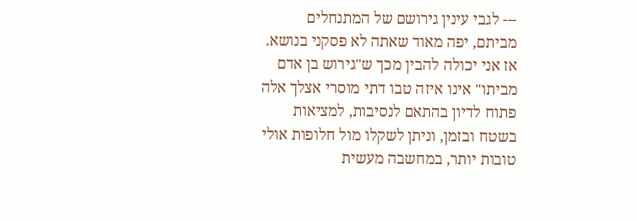--- לגבי עינין גירושם של המתנחלים מביתם, יפה מאוד שאתה לא פסקני בנושא. אז אני יכולה להבין מכך ש"גירוש בן אדם מביתו" אינו איזה טבו דתי מוסרי אצלך אלה פתוח לדיון בהתאם לנסיבות, למציאות בשטח ובזמן, וניתן לשקלו מול חלופות אולי טובות יותר, במחשבה מעשית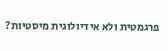פרגמטית ולא אידיולוגית מיסטיות?